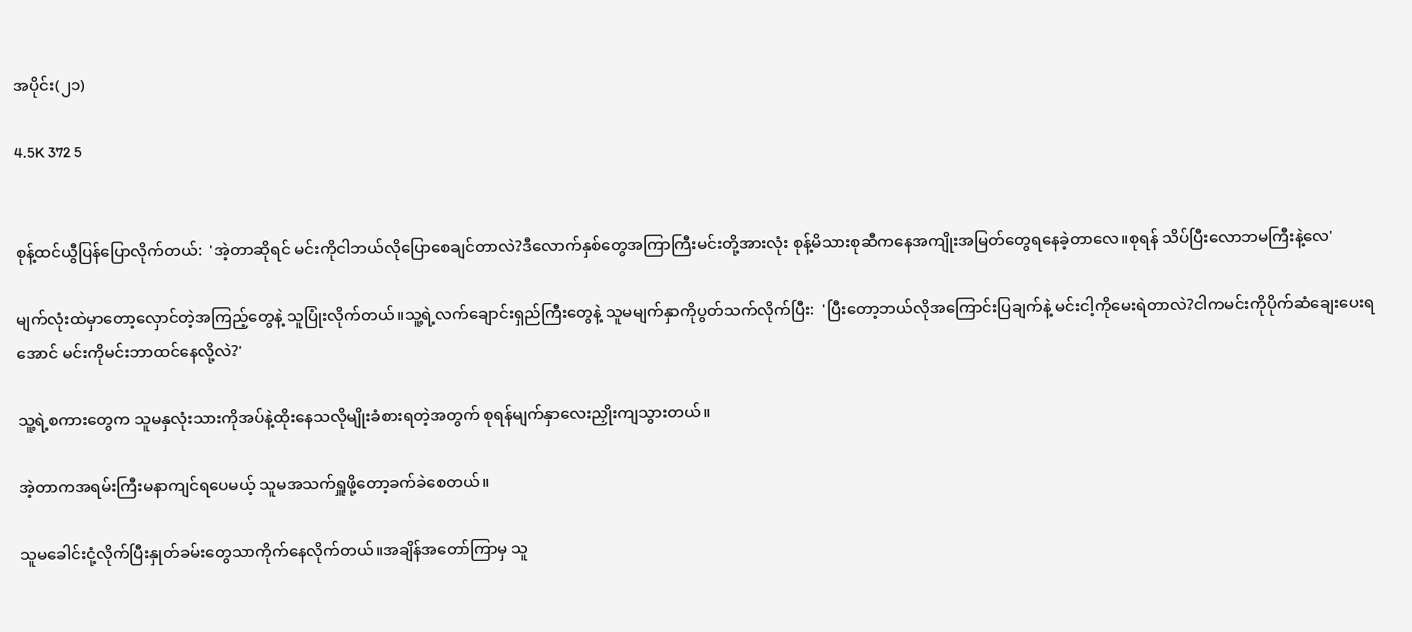အပိုင်း(၂၁)

4.5K 372 5


စုန့်ထင်ယွီပြန်ပြောလိုက်တယ်:  'အဲ့တာဆိုရင် မင်းကိုငါဘယ်လိုပြောစေချင်တာလဲ?ဒီလောက်နှစ်တွေအကြာကြီးမင်းတို့အားလုံး စုန့်မိသားစုဆီကနေအကျိုးအမြတ်တွေရနေခဲ့တာလေ။စုရန် သိပ်ပြီးလောဘမကြီးနဲ့လေ'

မျက်လုံးထဲမှာတော့လှောင်တဲ့အကြည့်တွေနဲ့ သူပြုံးလိုက်တယ်။သူ့ရဲ့လက်ချောင်းရှည်ကြီးတွေနဲ့ သူမမျက်နှာကိုပွတ်သက်လိုက်ပြီး:  'ပြီးတော့ဘယ်လိုအကြောင်းပြချက်နဲ့ မင်းငါ့ကိုမေးရဲတာလဲ?ငါကမင်းကိုပိုက်ဆံချေးပေးရအောင် မင်းကိုမင်းဘာထင်နေလို့လဲ?'

သူ့ရဲ့စကားတွေက သူမနှလုံးသားကိုအပ်နဲ့ထိုးနေသလိုမျိုးခံစားရတဲ့အတွက် စုရန်မျက်နှာလေးညှိုးကျသွားတယ်။

အဲ့တာကအရမ်းကြီးမနာကျင်ရပေမယ့် သူမအသက်ရှူဖို့တော့ခက်ခဲစေတယ်။

သူမခေါင်းငုံ့လိုက်ပြီးနှုတ်ခမ်းတွေသာကိုက်နေလိုက်တယ်။အချိန်အတော်ကြာမှ သူ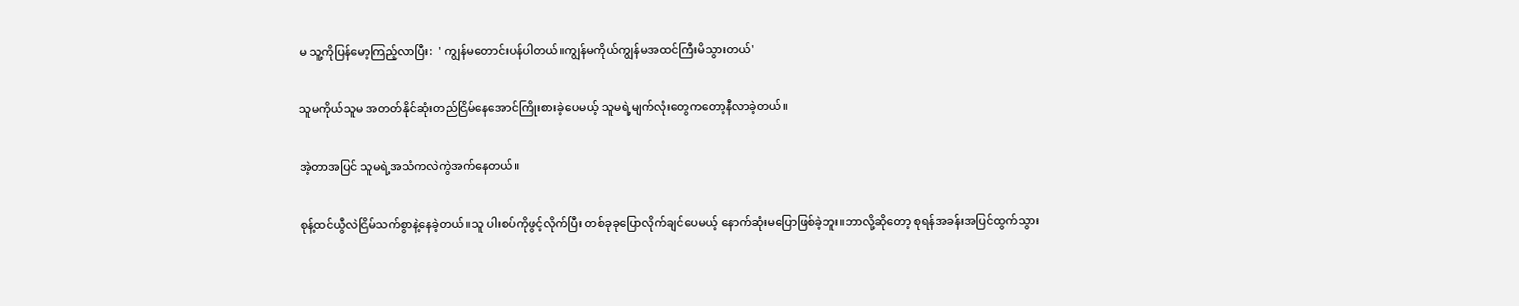မ သူ့ကိုပြန်မော့ကြည့်လာပြီး:  ' ကျွန်မတောင်းပန်ပါတယ်။ကျွန်မကိုယ်ကျွန်မအထင်ကြီးမိသွားတယ်'

သူမကိုယ်သူမ အတတ်နိုင်ဆုံးတည်ငြိမ်နေအောင်ကြိုးစားခဲ့ပေမယ့် သူမရဲ့မျက်လုံးတွေကတော့နီလာခဲ့တယ်။

အဲ့တာအပြင် သူမရဲ့အသံကလဲကွဲအက်နေတယ်။

စုန့်ထင်ယွီလဲငြိမ်သက်စွာနဲ့နေခဲ့တယ်။သူ ပါးစပ်ကိုဖွင့်လိုက်ပြီး တစ်ခုခုပြောလိုက်ချင်ပေမယ့် နောက်ဆုံးမပြောဖြစ်ခဲ့ဘူး။ဘာလို့ဆိုတော့ စုရန်အခန်းအပြင်ထွက်သွား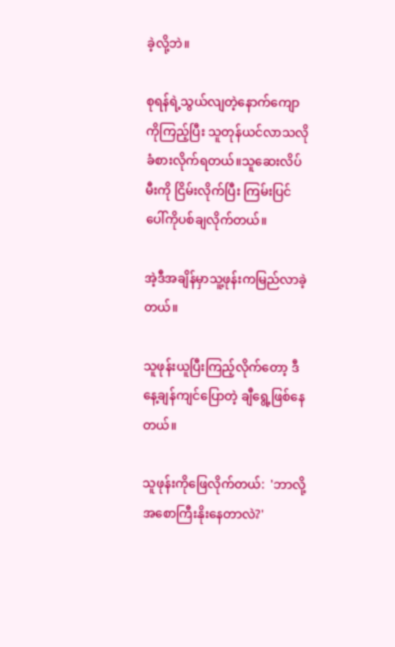ခဲ့လို့ဘဲ။

စုရန်ရဲ့သွယ်လျတဲ့နောက်ကျောကိုကြည့်ပြီး သူတုန်ယင်လာသလိုခံစားလိုက်ရတယ်။သူဆေးလိပ်မီးကို ငြိမ်းလိုက်ပြီး ကြမ်း‌ပြင်ပေါ်ကိုပစ်ချလိုက်တယ်။

အဲ့ဒီအချိန်မှာသူ့ဖုန်းကမြည်လာခဲ့တယ်။

သူဖုန်းယူပြီးကြည့်လိုက်တော့ ဒီနေ့ချန်ကျင်ပြောတဲ့ ချီရွေ့ဖြစ်နေတယ်။

သူဖုန်းကိုဖြေလိုက်တယ်:  'ဘာလို့အစောကြီးနိုးနေတာလဲ?'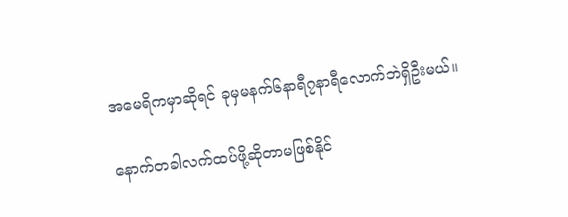အမေရိကမှာဆိုရင် ခုမှမနက်၆နာရီ၇နာရီလောက်ဘဲရှိဦးမယ်။

နောက်တခါလက်ထပ်ဖို့ဆိုတာမဖြစ်နိုင်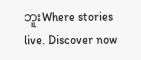ဘူးWhere stories live. Discover now